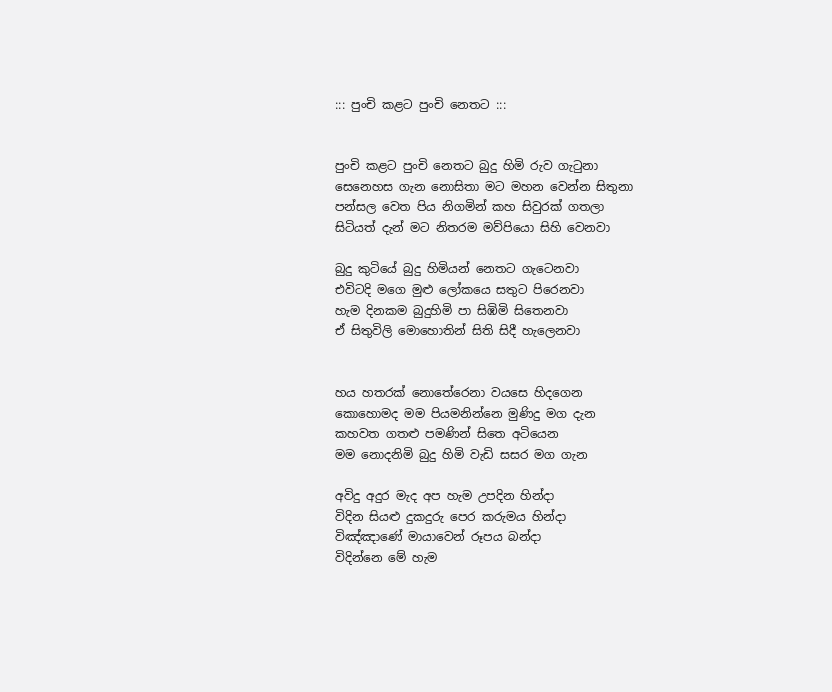::: පුංචි කළට පුංචි නෙතට :::


පුංචි කළට පුංචි නෙතට බුදු හිමි රුව ගැටුනා
සෙනෙහස ගැන නොසිතා මට මහන වෙන්න සිතුනා
පන්සල වෙත පිය නිගමින් කහ සිවුරක් ගතලා
සිටියත් දැන් මට නිතරම මව්පියො සිහි වෙනවා

බුදු කුටියේ බුදු හිමියන් නෙතට ගැටෙනවා
එවිටදි මගෙ මුළු ලෝකයෙ සතුට පිරෙනවා
හැම දිනකම බුදුහිමි පා සිඹිමි සිතෙනවා
ඒ සිතුවිලි මොහොතින් සිති සිදී හැලෙනවා


හය හතරක් නොතේරෙනා වයසෙ හිදගෙන
කොහොමද මම පියමනින්නෙ මුණිදු මග දැන
කහවත ගතළු පමණින් සිතෙ අටියෙන
මම නොදනිමි බුදු හිමි වැඩි සසර මග ගැන

අවිදු අදුර මැද අප හැම උපදින හින්දා
විදින සියළු දුකදුරු පෙර කරුමය හින්දා
විඤ්ඤාණේ මායාවෙන් රූපය බන්දා
විදින්නෙ මේ හැම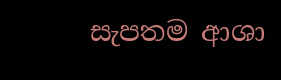සැපතම ආශා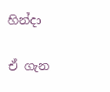හින්දා

ඒ ගැන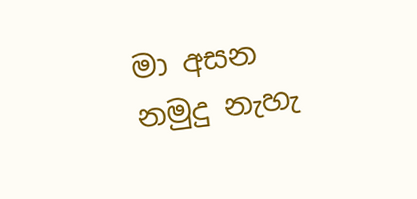මා අසන නමුදු නැහැ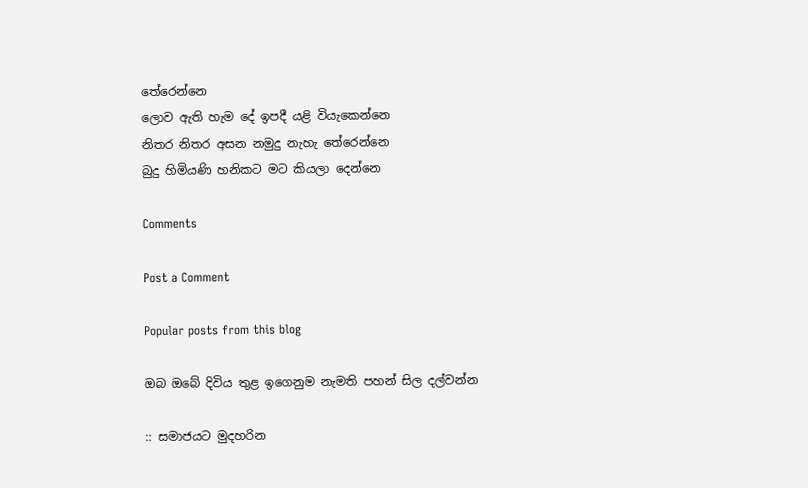තේරෙන්නෙ
ලොව ඇති හැම දේ ඉපදී යළි වියැකෙන්නෙ
නිතර නිතර අසන නමුදු නැහැ තේරෙන්නෙ
බුදු හිමියණි හනිකට මට කියලා දෙන්නෙ

Comments

Post a Comment

Popular posts from this blog

ඔබ ඔබේ දිවිය තුළ ඉගෙනුම නැමති පහන් සිල දල්වන්න

:: සමාජයට මුදහරින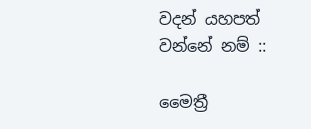වදන් යහපත් වන්නේ නම් ::

මෛත්‍රී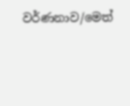වර්ණනාව/මෙත්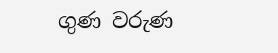ගුණ වරුණ